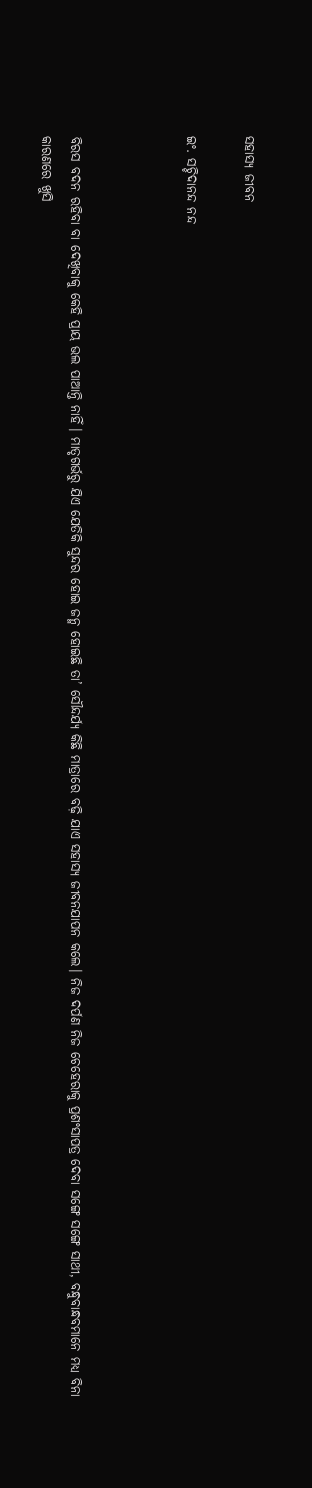ସହାସ୍ୟ ଜୀବନ

ଇଂ. ସଚ୍ଚିଦାନନ୍ଦ ନନ୍ଦ



ବିରସ ବଦନ ରହିବା ବା ଦେଖିବାକୁ କେହି ପ୍ରାୟ ଭଲ ପାଆନ୍ତି ନାହିଁ। ମାତୃଗର୍ଭରୁ ଯିଏ ଯେତିକି ସୁନ୍ଦର ହୋଇ ଜନ୍ମ ହୋଇଛି ତା’ ସୌନ୍ଦର୍ଯ୍ୟ କିଛି ମାତ୍ରାରେ ବଢ଼ି ଯାଏ ସହାସ୍ୟ ଜୀବନଯାପନ କଲେ। ନିଜ ଦର୍ପଣ ନିଜ ଚେହେରାକୁ ପ୍ରଶଂସାପତ୍ର ଦେବା ସଙ୍ଗେ ସଙ୍ଗେ ସାଥୀ, ବନ୍ଧୁବାନ୍ଧବମାନେ ମଧ୍ୟ ବିନା କାରଣରେ ଖୁସି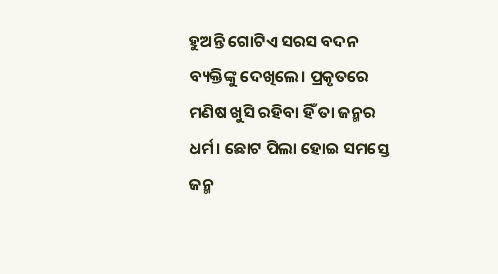ହୁଅନ୍ତି ଗୋଟିଏ ସରସ ବଦନ ବ୍ୟକ୍ତିଙ୍କୁ ଦେଖିଲେ। ପ୍ରକୃତରେ ମଣିଷ ଖୁସି ରହିବା ହିଁ ତା ଜନ୍ମର ଧର୍ମ। ଛୋଟ ପିଲା ହୋଇ ସମସ୍ତେ ଜନ୍ମ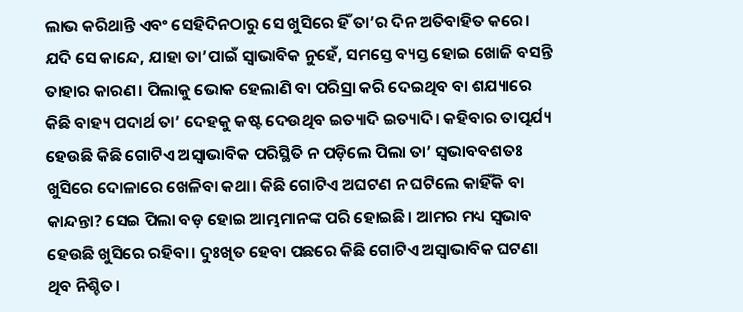ଲାଭ କରିଥାନ୍ତି ଏବଂ ସେହିଦିନଠାରୁ ସେ ଖୁସିରେ ହିଁ ତା’ର ଦିନ ଅତିବାହିତ କରେ। ଯଦି ସେ କାନ୍ଦେ, ଯାହା ତା’ପାଇଁ ସ୍ବାଭାବିକ ନୁହେଁ, ସମସ୍ତେ ବ୍ୟସ୍ତ ହୋଇ ଖୋଜି ବସନ୍ତି ତାହାର କାରଣ। ପିଲାକୁ ଭୋକ ହେଲାଣି ବା ପରିସ୍ରା କରି ଦେଇଥିବ ବା ଶଯ୍ୟାରେ କିଛି ବାହ୍ୟ ପଦାର୍ଥ ତା’ ଦେହକୁ କଷ୍ଟ ଦେଉଥିବ ଇତ୍ୟାଦି ଇତ୍ୟାଦି। କହିବାର ତାତ୍ପର୍ଯ୍ୟ ହେଉଛି କିଛି ଗୋଟିଏ ଅସ୍ବାଭାବିକ ପରିସ୍ଥିତି ନ ପଡ଼ିଲେ ପିଲା ତା’ ସ୍ବଭାବବଶତଃ ଖୁସିରେ ଦୋଳାରେ ଖେଳିବା କଥା। କିଛି ଗୋଟିଏ ଅଘଟଣ ନ ଘଟିଲେ କାହିଁକି ବା କାନ୍ଦନ୍ତା? ସେଇ ପିଲା ବଡ଼ ହୋଇ ଆମ୍ଭମାନଙ୍କ ପରି ହୋଇଛି। ଆମର ମଧ୍ୟ ସ୍ବଭାବ ହେଉଛି ଖୁସିରେ ରହିବା। ଦୁଃଖିତ ହେବା ପଛରେ କିଛି ଗୋଟିଏ ଅସ୍ବାଭାବିକ ଘଟଣା ଥିବ ନିଶ୍ଚିତ।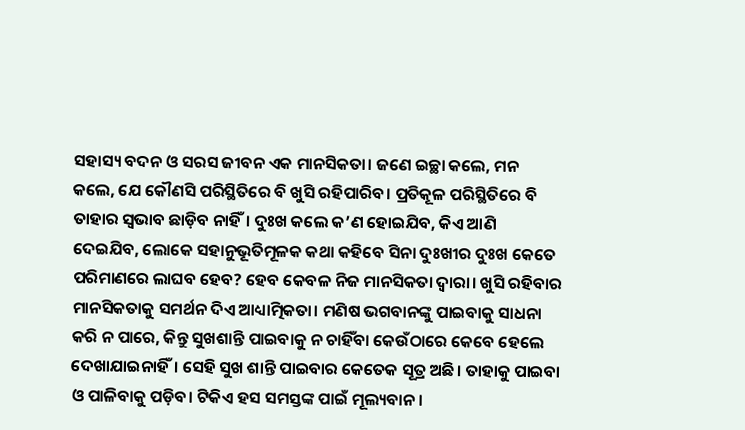ସହାସ୍ୟ ବଦନ ଓ ସରସ ଜୀବନ ଏକ ମାନସିକତା। ଜଣେ ଇଚ୍ଛା କଲେ, ମନ କଲେ, ଯେ କୌଣସି ପରିସ୍ଥିତିରେ ବି ଖୁସି ରହିପାରିବ। ପ୍ରତିକୂଳ ପରିସ୍ଥିତିରେ ବି ତାହାର ସ୍ବଭାବ ଛାଡ଼ିବ ନାହିଁ। ଦୁଃଖ କଲେ କ’ଣ ହୋଇଯିବ, କିଏ ଆଣି ଦେଇଯିବ, ଲୋକେ ସହାନୁଭୂତିମୂଳକ କଥା କହିବେ ସିନା ଦୁଃଖୀର ଦୁଃଖ କେତେ ପରିମାଣରେ ଲାଘବ ହେବ? ହେବ କେବଳ ନିଜ ମାନସିକତା ଦ୍ୱାରା। ଖୁସି ରହିବାର ମାନସିକତାକୁ ସମର୍ଥନ ଦିଏ ଆଧ୍ୟାତ୍ମିକତା। ମଣିଷ ଭଗବାନଙ୍କୁ ପାଇବାକୁ ସାଧନା କରି ନ ପାରେ, କିନ୍ତୁ ସୁଖଶାନ୍ତି ପାଇବାକୁ ନ ଚାହିଁବା କେଉଁଠାରେ କେବେ ହେଲେ ଦେଖାଯାଇନାହିଁ। ସେହି ସୁଖ ଶାନ୍ତି ପାଇବାର କେତେକ ସୂତ୍ର ଅଛି। ତାହାକୁ ପାଇବା ଓ ପାଳିବାକୁ ପଡ଼ିବ। ଟିକିଏ ହସ ସମସ୍ତଙ୍କ ପାଇଁ ମୂଲ୍ୟବାନ।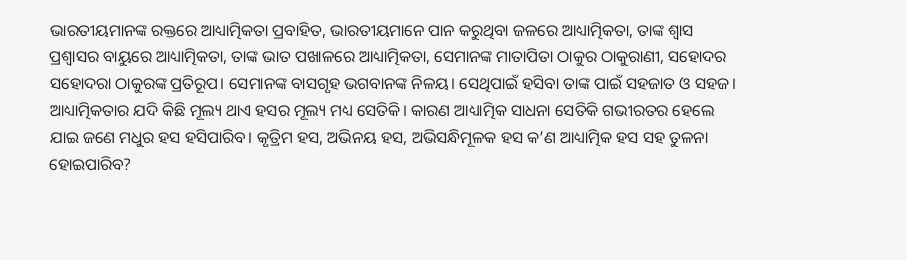ଭାରତୀୟମାନଙ୍କ ରକ୍ତରେ ଆଧ୍ୟାତ୍ମିକତା ପ୍ରବାହିତ, ଭାରତୀୟମାନେ ପାନ କରୁଥିବା ଜଳରେ ଆଧ୍ୟାତ୍ମିକତା, ତାଙ୍କ ଶ୍ୱାସ ପ୍ରଶ୍ୱାସର ବାୟୁରେ ଆଧ୍ୟାତ୍ମିକତା, ତାଙ୍କ ଭାତ ପଖାଳରେ ଆଧ୍ୟାତ୍ମିକତା, ସେମାନଙ୍କ ମାତାପିତା ଠାକୁର ଠାକୁରାଣୀ, ସହୋଦର ସହୋଦରା ଠାକୁରଙ୍କ ପ୍ରତିରୂପ। ସେମାନଙ୍କ ବାସଗୃହ ଭଗବାନଙ୍କ ନିଳୟ। ସେଥିପାଇଁ ହସିବା ତାଙ୍କ ପାଇଁ ସହଜାତ ଓ ସହଜ। ଆଧ୍ୟାତ୍ମିକତାର ଯଦି କିଛି ମୂଲ୍ୟ ଥାଏ ହସର ମୂଲ୍ୟ ମଧ୍ୟ ସେତିକି। କାରଣ ଆଧ୍ୟାତ୍ମିକ ସାଧନା ସେତିକି ଗଭୀରତର ହେଲେ ଯାଇ ଜଣେ ମଧୁର ହସ ହସିପାରିବ। କୃତ୍ରିମ ହସ, ଅଭିନୟ ହସ, ଅଭିସନ୍ଧିମୂଳକ ହସ କ’ଣ ଆଧ୍ୟାତ୍ମିକ ହସ ସହ ତୁଳନା ହୋଇପାରିବ?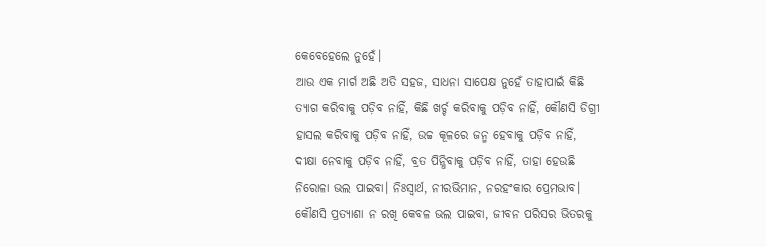କେବେହେଲେ ନୁହେଁ।
ଆଉ ଏକ ମାର୍ଗ ଅଛି ଅତି ସହଜ, ସାଧନା ସାପେକ୍ଷ ନୁହେଁ ତାହାପାଇଁ କିଛି ତ୍ୟାଗ କରିବାକୁ ପଡ଼ିବ ନାହିଁ, କିଛି ଖର୍ଚ୍ଚ କରିବାକୁ ପଡ଼ିବ ନାହିଁ, କୌଣସି ଡିଗ୍ରୀ ହାସଲ କରିବାକୁ ପଡ଼ିବ ନାହିଁ, ଉଚ୍ଚ କୂଳରେ ଜନ୍ମ ହେବାକୁ ପଡ଼ିବ ନାହିଁ, ଦୀକ୍ଷା ନେବାକୁ ପଡ଼ିବ ନାହିଁ, ବ୍ରତ ପିନ୍ଧିବାକୁ ପଡ଼ିବ ନାହିଁ, ତାହା ହେଉଛି ନିରୋଳା ଭଲ ପାଇବା। ନିଃସ୍ବାର୍ଥ, ନୀରଭିମାନ, ନରହଂକାର ପ୍ରେମଭାବ। କୌଣସି ପ୍ରତ୍ୟାଶା ନ ରଖି କେବଳ ଭଲ ପାଇବା, ଜୀବନ ପରିସର ଭିତରକୁ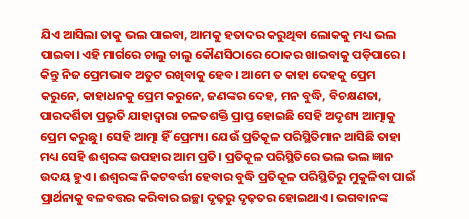ଯିଏ ଆସିଲା ତାକୁ ଭଲ ପାଇବା, ଆମକୁ ହତାଦର କରୁଥିବା ଲୋକକୁ ମଧ୍ୟ ଭଲ ପାଇବା। ଏହି ମାର୍ଗରେ ଚାଲୁ ଚାଲୁ କୌଣସିଠାରେ ଠୋକର ଖାଇବାକୁ ପଡ଼ିପାରେ। କିନ୍ତୁ ନିଜ ପ୍ରେମଭାବ ଅତୁଟ ରଖିବାକୁ ହେବ। ଆମେ ତ କାହା ଦେହକୁ ପ୍ରେମ କରୁନେ, କାହାଧନକୁ ପ୍ରେମ କରୁନେ, ଜଣଙ୍କର ଦେହ, ମନ ବୁଦ୍ଧି, ବିଚକ୍ଷଣତା, ପାରଦର୍ଶିତା ପ୍ରଭୃତି ଯାହାଦ୍ୱାରା ଚଳତଶକ୍ତି ପ୍ରାପ୍ତ ହୋଇଛି ସେହି ଅଦୃଶ୍ୟ ଆତ୍ମାକୁ ପ୍ରେମ କରୁଛୁ। ସେହି ଆତ୍ମା ହିଁ ପ୍ରେମ୍ୟ। ଯେଉଁ ପ୍ରତିକୂଳ ପରିସ୍ଥିତିମାନ ଆସିଛି ତାହା ମଧ୍ୟ ସେହି ଈଶ୍ୱରଙ୍କ ଉପହାର ଆମ ପ୍ରତି। ପ୍ରତିକୂଳ ପରିସ୍ଥିତିରେ ଭଲ ଭଲ ଜ୍ଞାନ ଉଦୟ ହୁଏ। ଈଶ୍ୱରଙ୍କ ନିକଟବର୍ତ୍ତୀ ହେବାର ବୁଦ୍ଧି ପ୍ରତିକୂଳ ପରିସ୍ଥିତିରୁ ମୁକୁଳିବା ପାଇଁ ପ୍ରାର୍ଥନାକୁ ବଳବତ୍ତର କରିବାର ଇଚ୍ଛା ଦୃଢ଼ରୁ ଦୃଢ଼ତର ହୋଇଥାଏ। ଭଗବାନଙ୍କ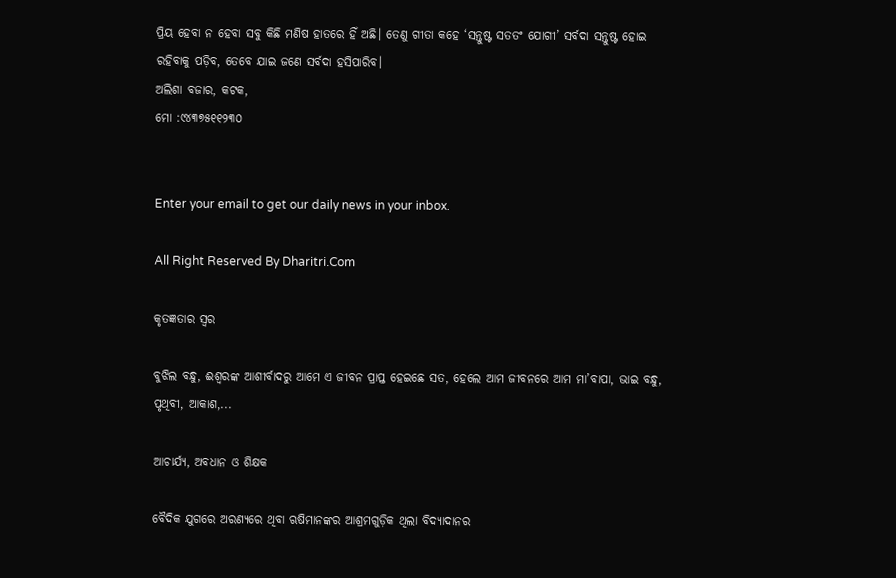ପ୍ରିୟ ହେବା ନ ହେବା ସବୁ କିଛି ମଣିଷ ହାତରେ ହିଁ ଅଛି। ତେଣୁ ଗୀତା କହେ ‘ସନ୍ତୁଷ୍ଟ ସତତଂ ଯୋଗୀ’ ସର୍ବଦା ସନ୍ତୁଷ୍ଟ ହୋଇ ରହିବାକୁ ପଡ଼ିବ, ତେବେ ଯାଇ ଜଣେ ସର୍ବଦା ହସିପାରିବ।
ଅଲିଶା ବଜାର, କଟକ,
ମୋ :୯୪୩୭୫୧୧୨୩୦


Enter your email to get our daily news in your inbox.

All Right Reserved By Dharitri.Com

କୃତଜ୍ଞତାର ସ୍ବର

ବୁଝିଲ ବନ୍ଧୁ, ଈଶ୍ବରଙ୍କ ଆଶୀର୍ବାଦରୁ ଆମେ ଏ ଜୀବନ ପ୍ରାପ୍ତ ହେଇଛେ ସତ, ହେଲେ ଆମ ଜୀବନରେ ଆମ ମା’ବାପା, ଭାଇ ବନ୍ଧୁ, ପୃଥିବୀ, ଆକାଶ,...

ଆଚାର୍ଯ୍ୟ, ଅବଧାନ ଓ ଶିକ୍ଷକ

ବୈଦିକ ଯୁଗରେ ଅରଣ୍ୟରେ ଥିବା ଋଷିମାନଙ୍କର ଆଶ୍ରମଗୁଡ଼ିକ ଥିଲା ବିଦ୍ୟାଦାନର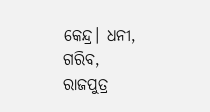କେନ୍ଦ୍ର। ଧନୀ, ଗରିବ, ରାଜପୁତ୍ର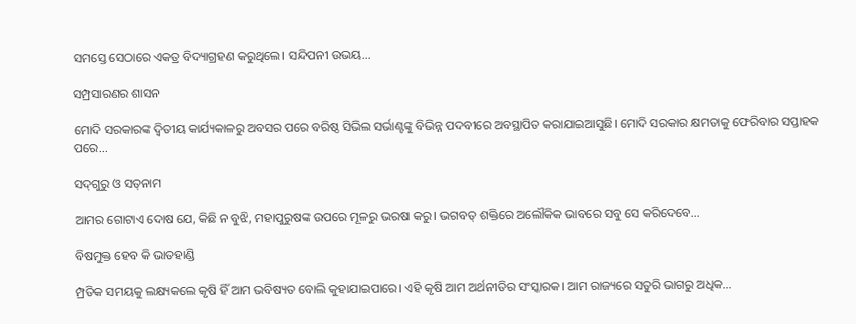ସମସ୍ତେ ସେଠାରେ ଏକତ୍ର ବିଦ୍ୟାଗ୍ରହଣ କରୁଥିଲେ। ସନ୍ଦିପନୀ ଉଭୟ...

ସମ୍ପ୍ରସାରଣର ଶାସନ

ମୋଦି ସରକାରଙ୍କ ଦ୍ୱିତୀୟ କାର୍ଯ୍ୟକାଳରୁ ଅବସର ପରେ ବରିଷ୍ଠ ସିଭିଲ ସର୍ଭାଣ୍ଟଙ୍କୁ ବିଭିନ୍ନ ପଦବୀରେ ଅବସ୍ଥାପିତ କରାଯାଇଆସୁଛି। ମୋଦି ସରକାର କ୍ଷମତାକୁ ଫେରିବାର ସପ୍ତାହକ ପରେ...

ସଦ୍‌ଗୁରୁ ଓ ସତ୍‌ନାମ

ଆମର ଗୋଟାଏ ଦୋଷ ଯେ, କିଛି ନ ବୁଝି, ମହାପୁରୁଷଙ୍କ ଉପରେ ମୂଳରୁ ଭରଷା କରୁ। ଭଗବତ୍‌ ଶକ୍ତିରେ ଅଲୌକିକ ଭାବରେ ସବୁ ସେ କରିଦେବେ...

ବିଷମୁକ୍ତ ହେବ କି ଭାତହାଣ୍ଡି

ମ୍ପ୍ରତିକ ସମୟକୁ ଲକ୍ଷ୍ୟକଲେ କୃଷି ହିଁ ଆମ ଭବିଷ୍ୟତ ବୋଲି କୁହାଯାଇପାରେ। ଏହି କୃଷି ଆମ ଅର୍ଥନୀତିର ସଂସ୍କାରକ। ଆମ ରାଜ୍ୟରେ ସତୁରି ଭାଗରୁ ଅଧିକ...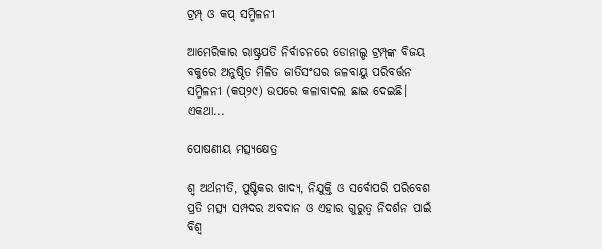ଟ୍ରମ୍ପ୍‌ ଓ କପ୍‌ ସମ୍ମିଳନୀ

ଆମେରିକାର ରାଷ୍ଟ୍ରପତି ନିର୍ବାଚନରେ ଡୋନାଲ୍ଡ ଟ୍ରମ୍ପ୍‌ଙ୍କ ବିଜୟ ବକୁରେ ଅନୁଷ୍ଠିତ ମିଳିତ ଜାତିସଂଘର ଜଳବାୟୁ ପରିବର୍ତ୍ତନ ସମ୍ମିଳନୀ (କପ୍‌୨୯) ଉପରେ କଳାବାଦଲ ଛାଇ ଦେଇଛି। ଏକଥା...

ପୋଷଣୀୟ ମତ୍ସ୍ୟକ୍ଷେତ୍ର

ଶ୍ୱ ଅର୍ଥନୀତି, ପୁଷ୍ଟିକର ଖାଦ୍ୟ, ନିଯୁକ୍ତି ଓ ସର୍ବୋପରି ପରିବେଶ ପ୍ରତି ମତ୍ସ୍ୟ ସମ୍ପଦର ଅବଦାନ ଓ ଏହାର ଗୁରୁତ୍ୱ ନିଦର୍ଶନ ପାଇଁ ବିଶ୍ୱ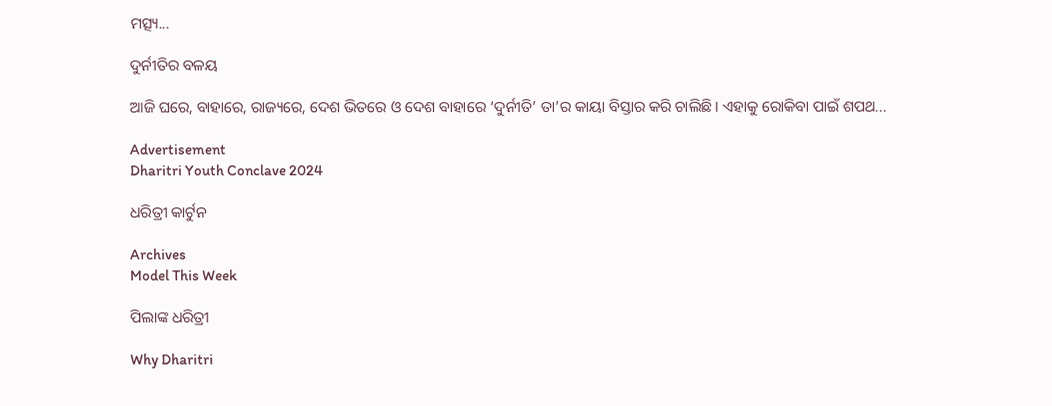ମତ୍ସ୍ୟ...

ଦୁର୍ନୀତିର ବଳୟ

ଆଜି ଘରେ, ବାହାରେ, ରାଜ୍ୟରେ, ଦେଶ ଭିତରେ ଓ ଦେଶ ବାହାରେ ‘ଦୁର୍ନୀତି’ ତା’ର କାୟା ବିସ୍ତାର କରି ଚାଲିଛି। ଏହାକୁ ରୋକିବା ପାଇଁ ଶପଥ...

Advertisement
Dharitri Youth Conclave 2024

ଧରିତ୍ରୀ କାର୍ଟୁନ

Archives
Model This Week

ପିଲାଙ୍କ ଧରିତ୍ରୀ

Why Dharitri